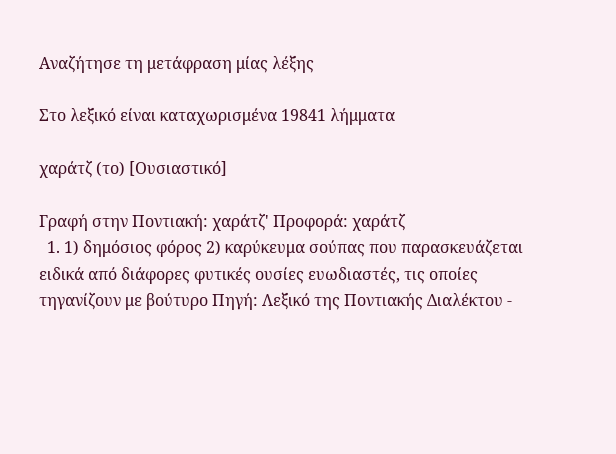Αναζήτησε τη μετάφραση μίας λέξης

Στο λεξικό είναι καταχωρισμένα 19841 λήμματα

χαράτζ (το) [Ουσιαστικό]

Γραφή στην Ποντιακή: χαράτζ' Προφορά: χαράτζ
  1. 1) δημόσιος φόρος 2) καρύκευμα σούπας που παρασκευάζεται ειδικά από διάφορες φυτικές ουσίες ευωδιαστές, τις οποίες τηγανίζουν με βούτυρο Πηγή: Λεξικό της Ποντιακής Διαλέκτου -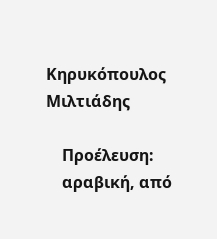Κηρυκόπουλος Μιλτιάδης

    Προέλευση:
    αραβική, από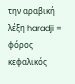την αραβική λέξη haradji = φόρος κεφαλικός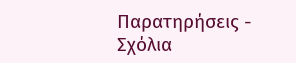Παρατηρήσεις - Σχόλια